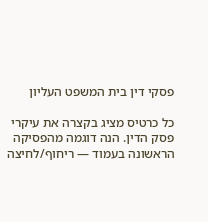פסקי דין בית המשפט העליון

כל כרטיס מציג בקצרה את עיקרי פסק הדין. הנה דוגמה מהפסיקה הראשונה בעמוד — ריחוף/לחיצה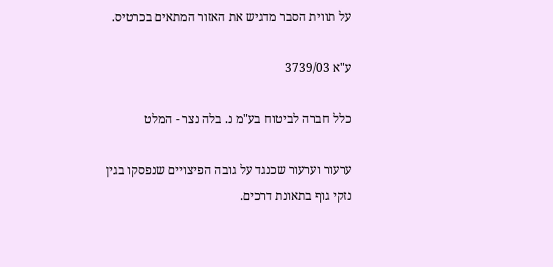על תווית הסבר מדגיש את האזור המתאים בכרטיס.

ע"א 3739/03

כלל חברה לביטוח בע"מ נ. בלה נצר - המלט

ערעור וערעור שכנגד על גובה הפיצויים שנפסקו בגין נזקי גוף בתאונת דרכים.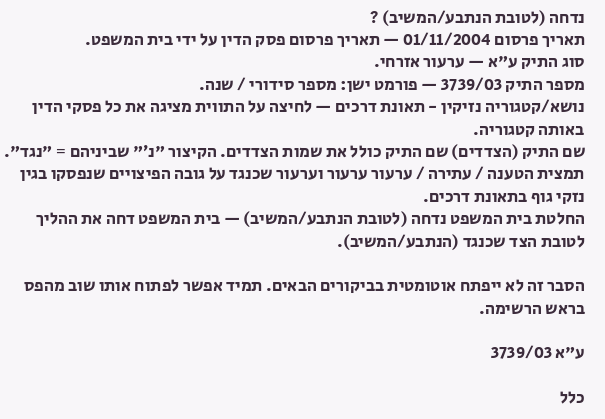נדחה (לטובת הנתבע/המשיב) ?
תאריך פרסום 01/11/2004 — תאריך פרסום פסק הדין על ידי בית המשפט.
סוג התיק ע"א — ערעור אזרחי.
מספר התיק 3739/03 — פורמט ישן: מספר סידורי / שנה.
נושא/קטגוריה נזיקין - תאונת דרכים — לחיצה על התווית מציגה את כל פסקי הדין באותה קטגוריה.
שם התיק (הצדדים) שם התיק כולל את שמות הצדדים. הקיצור "נ׳" שביניהם = "נגד".
תמצית הטענה / עתירה / ערעור ערעור וערעור שכנגד על גובה הפיצויים שנפסקו בגין נזקי גוף בתאונת דרכים.
החלטת בית המשפט נדחה (לטובת הנתבע/המשיב) — בית המשפט דחה את ההליך לטובת הצד שכנגד (הנתבע/המשיב).

הסבר זה לא ייפתח אוטומטית בביקורים הבאים. תמיד אפשר לפתוח אותו שוב מהפס בראש הרשימה.

ע"א 3739/03

כלל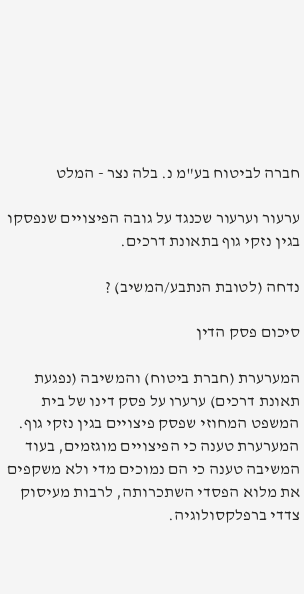חברה לביטוח בע"מ נ. בלה נצר - המלט

ערעור וערעור שכנגד על גובה הפיצויים שנפסקו בגין נזקי גוף בתאונת דרכים.

נדחה (לטובת הנתבע/המשיב) ?

סיכום פסק הדין

המערערת (חברת ביטוח) והמשיבה (נפגעת תאונת דרכים) ערערו על פסק דינו של בית המשפט המחוזי שפסק פיצויים בגין נזקי גוף. המערערת טענה כי הפיצויים מוגזמים, בעוד המשיבה טענה כי הם נמוכים מדי ולא משקפים את מלוא הפסדי השתכרותה, לרבות מעיסוק צדדי ברפלקסולוגיה.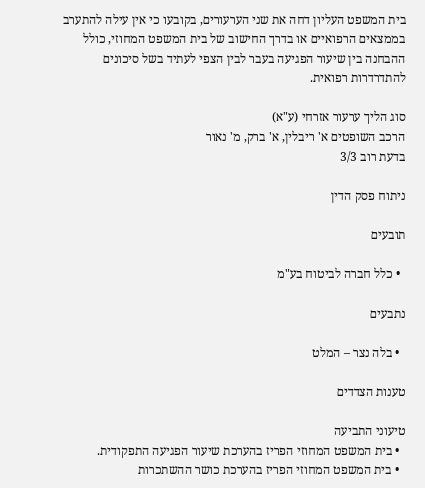בית המשפט העליון דחה את שני הערעורים, בקובעו כי אין עילה להתערב בממצאים הרפואיים או בדרך החישוב של בית המשפט המחוזי, כולל ההבחנה בין שיעור הפגיעה בעבר לבין הצפי לעתיד בשל סיכונים להתדרדרות רפואית.

סוג הליך ערעור אזרחי (ע"א)
הרכב השופטים א' ריבלין, א' ברק, מ' נאור
בדעת רוב 3/3

ניתוח פסק הדין

תובעים

  • כלל חברה לביטוח בע"מ

נתבעים

  • בלה נצר – המלט

טענות הצדדים

טיעוני התביעה
  • בית המשפט המחוזי הפריז בהערכת שיעור הפגיעה התפקודית.
  • בית המשפט המחוזי הפריז בהערכת כושר ההשתכרות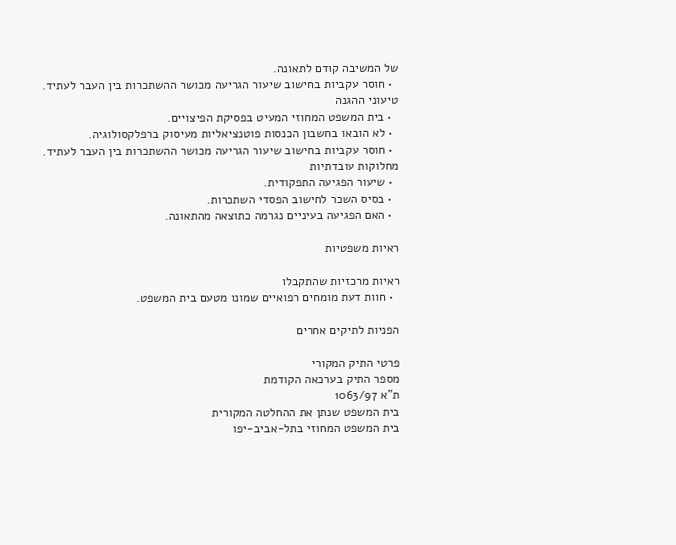של המשיבה קודם לתאונה.
  • חוסר עקביות בחישוב שיעור הגריעה מכושר ההשתכרות בין העבר לעתיד.
טיעוני ההגנה
  • בית המשפט המחוזי המעיט בפסיקת הפיצויים.
  • לא הובאו בחשבון הכנסות פוטנציאליות מעיסוק ברפלקסולוגיה.
  • חוסר עקביות בחישוב שיעור הגריעה מכושר ההשתכרות בין העבר לעתיד.
מחלוקות עובדתיות
  • שיעור הפגיעה התפקודית.
  • בסיס השכר לחישוב הפסדי השתכרות.
  • האם הפגיעה בעיניים נגרמה כתוצאה מהתאונה.

ראיות משפטיות

ראיות מרכזיות שהתקבלו
  • חוות דעת מומחים רפואיים שמונו מטעם בית המשפט.

הפניות לתיקים אחרים

פרטי התיק המקורי
מספר התיק בערכאה הקודמת
ת"א 1063/97
בית המשפט שנתן את ההחלטה המקורית
בית המשפט המחוזי בתל-אביב-יפו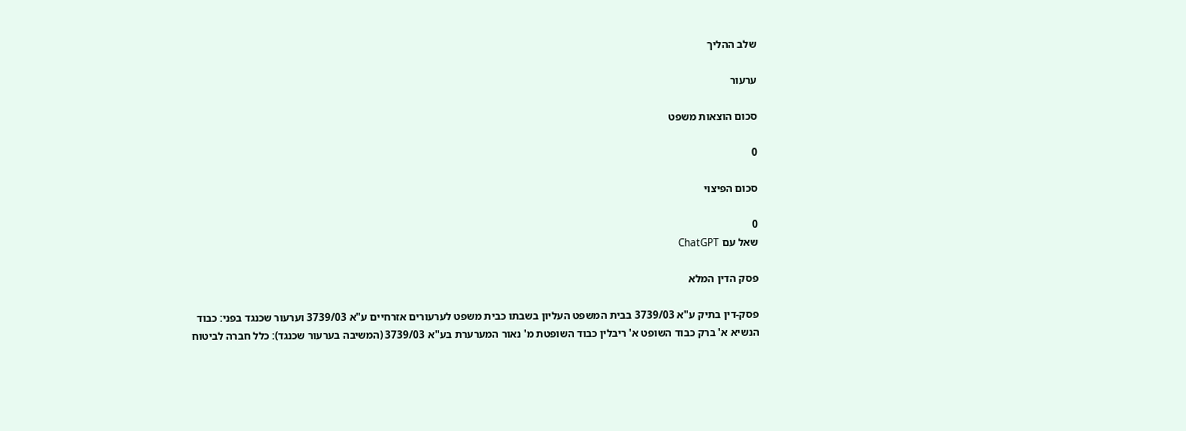שלב ההליך

ערעור

סכום הוצאות משפט

0

סכום הפיצוי

0
שאל עם ChatGPT

פסק הדין המלא

פסק-דין בתיק ע"א 3739/03 בבית המשפט העליון בשבתו כבית משפט לערעורים אזרחיים ע"א 3739/03 וערעור שכנגד בפני: כבוד הנשיא א' ברק כבוד השופט א' ריבלין כבוד השופטת מ' נאור המערערת בע"א 3739/03 (המשיבה בערעור שכנגד): כלל חברה לביטוח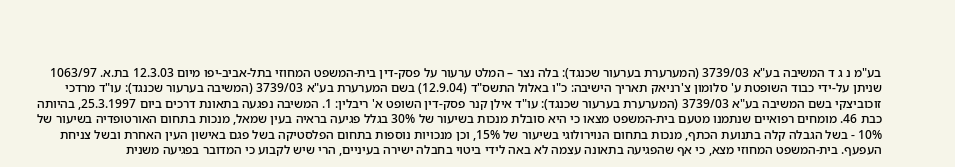בע"מ נ ג ד המשיבה בע"א 3739/03 (המערערת בערעור שכנגד): בלה נצר – המלט ערעור על פסק-דין בית-המשפט המחוזי בתל-אביב-יפו מיום 12.3.03 בת.א. 1063/97 שניתן על-ידי כבוד השופטת ע' סלומון צ'רניאק תאריך הישיבה: כ"ו באלול התשס"ד (12.9.04) בשם המערערת בע"א 3739/03 (המשיבה בערעור שכנגד): עו"ד מרדכי זוכוביצקי בשם המשיבה בע"א 3739/03 (המערערת בערעור שכנגד): עו"ד אילן קנר פסק-דין השופט א' ריבלין: 1. המשיבה נפגעה בתאונת דרכים ביום 25.3.1997, בהיותה כבת 46. מומחים רפואיים שנתמנו מטעם בית-המשפט מצאו כי היא סובלת מנכות בשיעור של 30% בגלל פגיעה בראיה בעין שמאל, מנכות בתחום האורטופדיה בשיעור של 10% - בשל הגבלה קלה בתנועת הכתף, מנכות בתחום הנוירולוגי בשיעור של 15%, וכן מנכויות נוספות בתחום הפלסטיקה בשל פגם באישון העין האחרת ובשל צניחת העפעף. בית-המשפט המחוזי מצא, כי אף שהפגיעה בתאונה עצמה לא באה לידי ביטוי בחבלה ישירה בעיניים, הרי שיש לקבוע כי המדובר בפגיעה משנית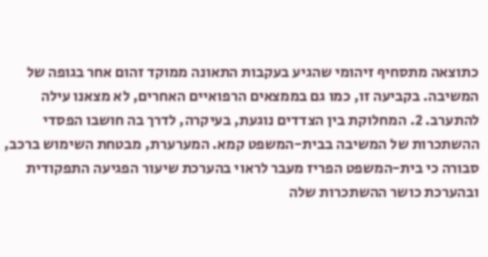כתוצאה מתסחיף זיהומי שהגיע בעקבות התאונה ממוקד זהום אחר בגופה של המשיבה. בקביעה זו, כמו גם בממצאים הרפואיים האחרים, לא מצאנו עילה להתערב. 2. המחלוקת בין הצדדים נוגעת, בעיקרה, לדרך בה חושבו הפסדי ההשתכרות של המשיבה בבית-המשפט קמא. המערערת, מבטחת השימוש ברכב, סבורה כי בית-המשפט הפריז מעבר לראוי בהערכת שיעור הפגיעה התפקודית ובהערכת כושר ההשתכרות שלה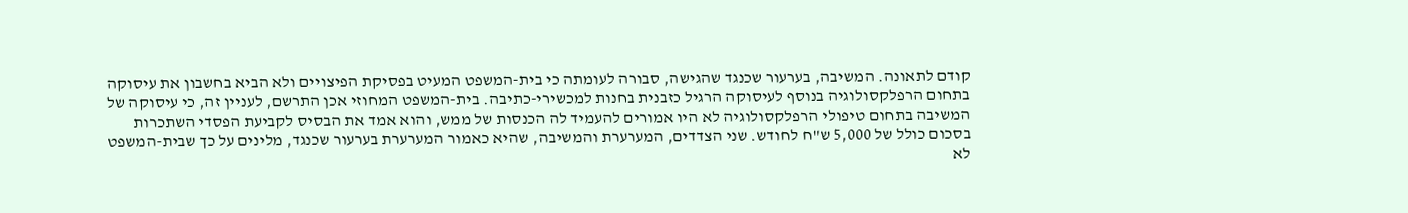קודם לתאונה. המשיבה, בערעור שכנגד שהגישה, סבורה לעומתה כי בית-המשפט המעיט בפסיקת הפיצויים ולא הביא בחשבון את עיסוקה בתחום הרפלקסולוגיה בנוסף לעיסוקה הרגיל כזבנית בחנות למכשירי-כתיבה. בית-המשפט המחוזי אכן התרשם, לעניין זה, כי עיסוקה של המשיבה בתחום טיפולי הרפלקסולוגיה לא היו אמורים להעמיד לה הכנסות של ממש, והוא אמד את הבסיס לקביעת הפסדי השתכרות בסכום כולל של 5,000 ש"ח לחודש. שני הצדדים, המערערת והמשיבה, שהיא כאמור המערערת בערעור שכנגד, מלינים על כך שבית-המשפט לא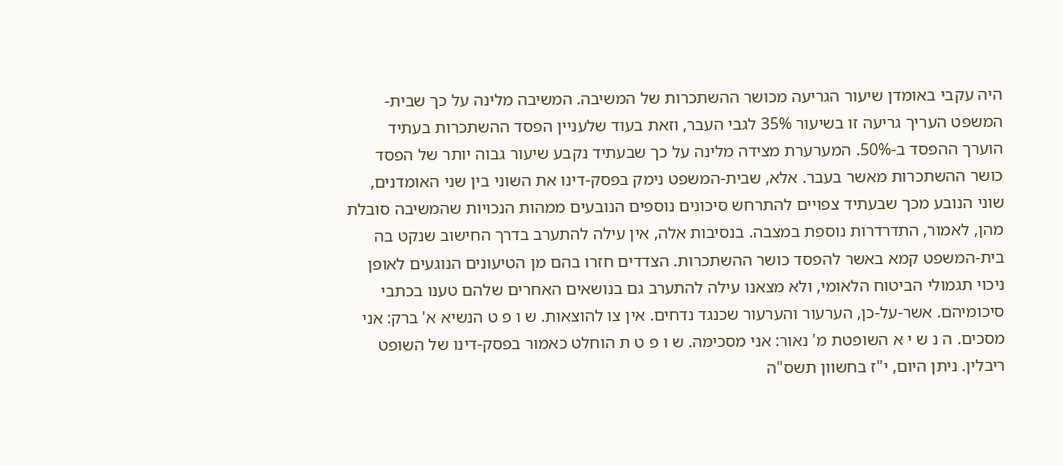היה עקבי באומדן שיעור הגריעה מכושר ההשתכרות של המשיבה. המשיבה מלינה על כך שבית-המשפט העריך גריעה זו בשיעור 35% לגבי העבר, וזאת בעוד שלעניין הפסד ההשתכרות בעתיד הוערך ההפסד ב-50%. המערערת מצידה מלינה על כך שבעתיד נקבע שיעור גבוה יותר של הפסד כושר ההשתכרות מאשר בעבר. אלא, שבית-המשפט נימק בפסק-דינו את השוני בין שני האומדנים, שוני הנובע מכך שבעתיד צפויים להתרחש סיכונים נוספים הנובעים ממהות הנכויות שהמשיבה סובלת מהן, לאמור, התדרדרות נוספת במצבה. בנסיבות אלה, אין עילה להתערב בדרך החישוב שנקט בה בית-המשפט קמא באשר להפסד כושר ההשתכרות. הצדדים חזרו בהם מן הטיעונים הנוגעים לאופן ניכוי תגמולי הביטוח הלאומי, ולא מצאנו עילה להתערב גם בנושאים האחרים שלהם טענו בכתבי סיכומיהם. אשר-על-כן, הערעור והערעור שכנגד נדחים. אין צו להוצאות. ש ו פ ט הנשיא א' ברק: אני מסכים. ה נ ש י א השופטת מ' נאור: אני מסכימה. ש ו פ ט ת הוחלט כאמור בפסק-דינו של השופט ריבלין. ניתן היום, י"ז בחשוון תשס"ה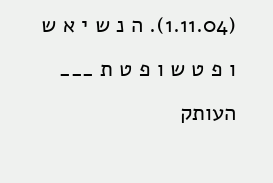(1.11.04). ה נ ש י א ש ו פ ט ש ו פ ט ת ___ העותק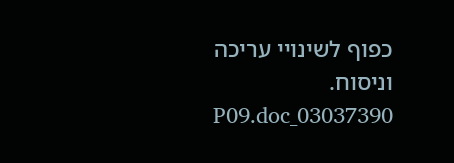כפוף לשינויי עריכה וניסוח. 03037390_P09.doc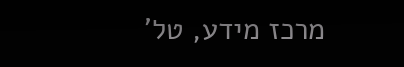מרכז מידע, טל'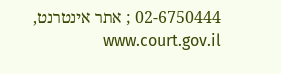02-6750444 ; אתר אינטרנט, www.court.gov.il